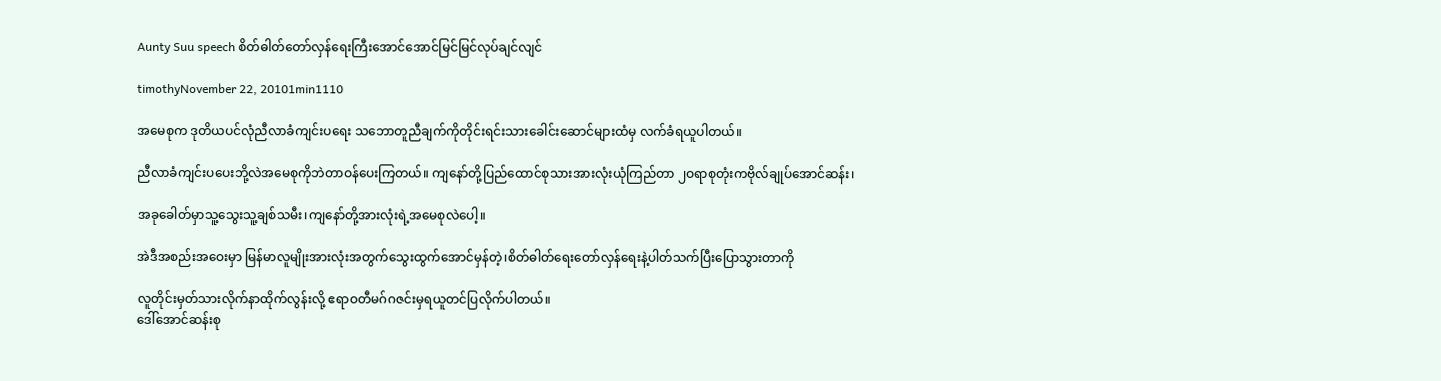Aunty Suu speech စိတ်ဓါတ်တော်လှန်ရေးကြီးအောင်အောင်မြင်မြင်လုပ်ချင်လျင်

timothyNovember 22, 20101min1110

အမေစုက ဒုတိယပင်လုံညီလာခံကျင်းပရေး သဘောတူညီချက်ကိုတိုင်းရင်းသားခေါင်းဆောင်များထံမှ လက်ခံရယူပါတယ်။

ညီလာခံကျင်းပပေးဘို့လဲအမေစုကိုဘဲတာဝန်ပေးကြတယ်။ ကျနော်တို့ပြည်ထောင်စုသားအားလုံးယုံကြည်တာ ၂ဝရာစုတုံးကဗိုလ်ချုပ်အောင်ဆန်း၊

အခုခေါတ်မှာသူ့သွေးသူ့ချစ်သမီး၊ကျနော်တို့အားလုံးရဲ့အမေစုလဲပေါ့။

အဲဒီအစည်းအဝေးမှာ မြန်မာလူမျိုးအားလုံးအတွက်သွေးထွက်အောင်မှန်တဲ့၊စိတ်ဓါတ်ရေးတော်လှန်ရေးနဲ့ပါတ်သက်ပြီးပြောသွားတာကို

လူတိုင်းမှတ်သားလိုက်နာထိုက်လွန်းလို့ ဧရာဝတီမဂ်ဂဇင်းမှရယူတင်ပြလိုက်ပါတယ်။
ဒေါ်အောင်ဆန်းစု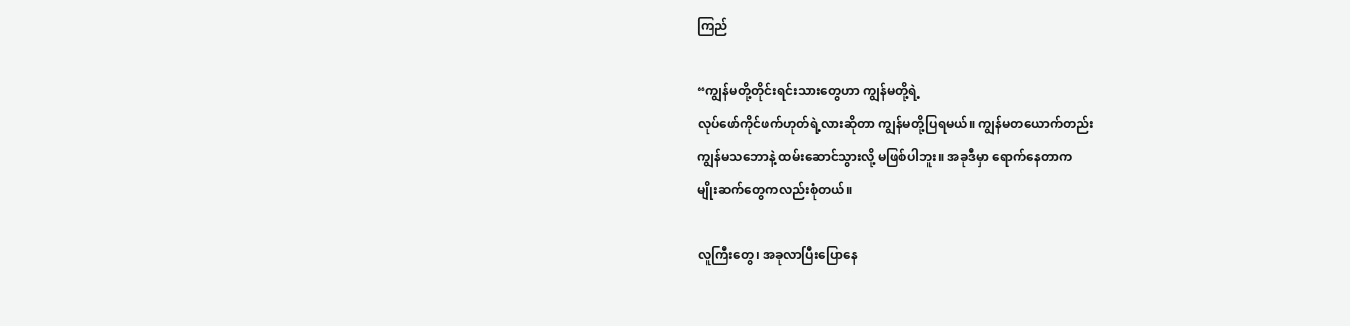ကြည်

“ကျွန်မတို့တိုင်းရင်းသားတွေဟာ ကျွန်မတို့ရဲ့
လုပ်ဖော်ကိုင်ဖက်ဟုတ်ရဲ့လားဆိုတာ ကျွန်မတို့ပြရမယ်။ ကျွန်မတယောက်တည်း
ကျွန်မသဘောနဲ့ ထမ်းဆောင်သွားလို့ မဖြစ်ပါဘူး။ အခုဒီမှာ ရောက်နေတာက
မျိုးဆက်တွေကလည်းစုံတယ်။

လူကြီးတွေ၊ အခုလာပြီးပြောနေ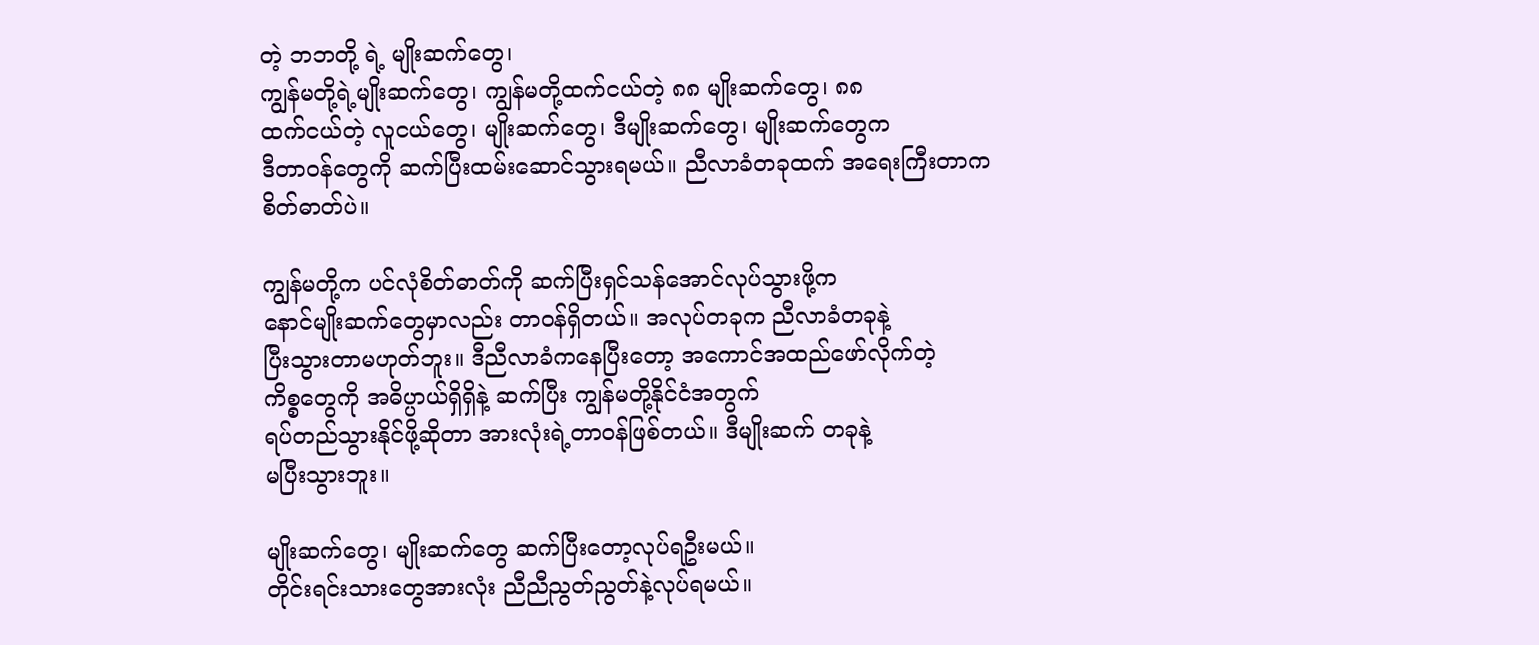တဲ့ ဘဘတို့ ရဲ့ မျိုးဆက်တွေ၊
ကျွန်မတို့ရဲ့မျိုးဆက်တွေ၊ ကျွန်မတို့ထက်ငယ်တဲ့ ၈၈ မျိုးဆက်တွေ၊ ၈၈
ထက်ငယ်တဲ့ လူငယ်တွေ၊ မျိုးဆက်တွေ၊ ဒီမျိုးဆက်တွေ၊ မျိုးဆက်တွေက
ဒီတာဝန်တွေကို ဆက်ပြီးထမ်းဆောင်သွားရမယ်။ ညီလာခံတခုထက် အရေးကြီးတာက
စိတ်ဓာတ်ပဲ။

ကျွန်မတို့က ပင်လုံစိတ်ဓာတ်ကို ဆက်ပြီးရှင်သန်အောင်လုပ်သွားဖို့က
နောင်မျိုးဆက်တွေမှာလည်း တာဝန်ရှိတယ်။ အလုပ်တခုက ညီလာခံတခုနဲ့
ပြီးသွားတာမဟုတ်ဘူး။ ဒီညီလာခံကနေပြီးတော့ အကောင်အထည်ဖော်လိုက်တဲ့
ကိစ္စတွေကို အဓိပ္ပာယ်ရှိရှိနဲ့ ဆက်ပြီး ကျွန်မတို့နိုင်ငံအတွက်
ရပ်တည်သွားနိုင်ဖို့ဆိုတာ အားလုံးရဲ့တာဝန်ဖြစ်တယ်။ ဒီမျိုးဆက် တခုနဲ့
မပြီးသွားဘူး။

မျိုးဆက်တွေ၊ မျိုးဆက်တွေ ဆက်ပြီးတော့လုပ်ရဦးမယ်။
တိုင်းရင်းသားတွေအားလုံး ညီညီညွတ်ညွတ်နဲ့လုပ်ရမယ်။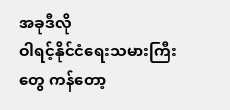အခုဒီလို
ဝါရင့်နိုင်ငံရေးသမားကြီးတွေ ကန်တော့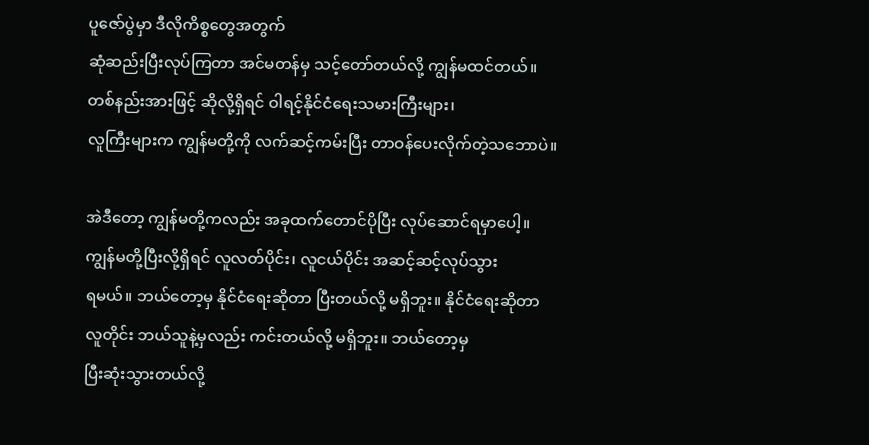ပူဇော်ပွဲမှာ ဒီလိုကိစ္စတွေအတွက်
ဆုံဆည်းပြီးလုပ်ကြတာ အင်မတန်မှ သင့်တော်တယ်လို့ ကျွန်မထင်တယ်။
တစ်နည်းအားဖြင့် ဆိုလို့ရှိရင် ဝါရင့်နိုင်ငံရေးသမားကြီးများ၊
လူကြီးများက ကျွန်မတို့ကို လက်ဆင့်ကမ်းပြီး တာဝန်ပေးလိုက်တဲ့သဘောပဲ။

အဲဒီတော့ ကျွန်မတို့ကလည်း အခုထက်တောင်ပိုပြီး လုပ်ဆောင်ရမှာပေါ့။
ကျွန်မတို့ပြီးလို့ရှိရင် လူလတ်ပိုင်း၊ လူငယ်ပိုင်း အဆင့်ဆင့်လုပ်သွား
ရမယ်။ ဘယ်တော့မှ နိုင်ငံရေးဆိုတာ ပြီးတယ်လို့ မရှိဘူး။ နိုင်ငံရေးဆိုတာ
လူတိုင်း ဘယ်သူနဲ့မှလည်း ကင်းတယ်လို့ မရှိဘူး။ ဘယ်တော့မှ
ပြီးဆုံးသွားတယ်လို့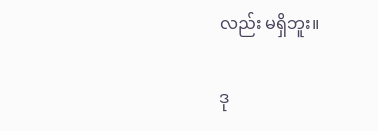လည်း မရှိဘူး။

ဒု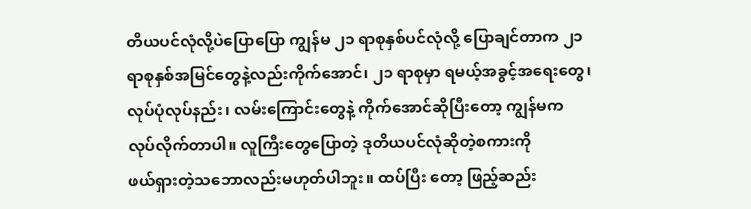တိယပင်လုံလို့ပဲပြောပြော ကျွန်မ ၂၁ ရာစုနှစ်ပင်လုံလို့ ပြောချင်တာက ၂၁
ရာစုနှစ်အမြင်တွေနဲ့လည်းကိုက်အောင်၊ ၂၁ ရာစုမှာ ရမယ့်အခွင့်အရေးတွေ၊
လုပ်ပုံလုပ်နည်း၊ လမ်းကြောင်းတွေနဲ့ ကိုက်အောင်ဆိုပြီးတော့ ကျွန်မက
လုပ်လိုက်တာပါ။ လူကြီးတွေပြောတဲ့ ဒုတိယပင်လုံဆိုတဲ့စကားကို
ဖယ်ရှားတဲ့သဘောလည်းမဟုတ်ပါဘူး။ ထပ်ပြီး တော့ ဖြည့်ဆည်း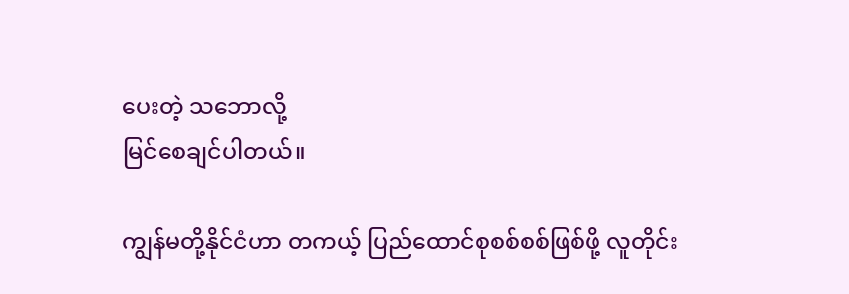ပေးတဲ့ သဘောလို့
မြင်စေချင်ပါတယ်။

ကျွန်မတို့နိုင်ငံဟာ တကယ့် ပြည်ထောင်စုစစ်စစ်ဖြစ်ဖို့ လူတိုင်း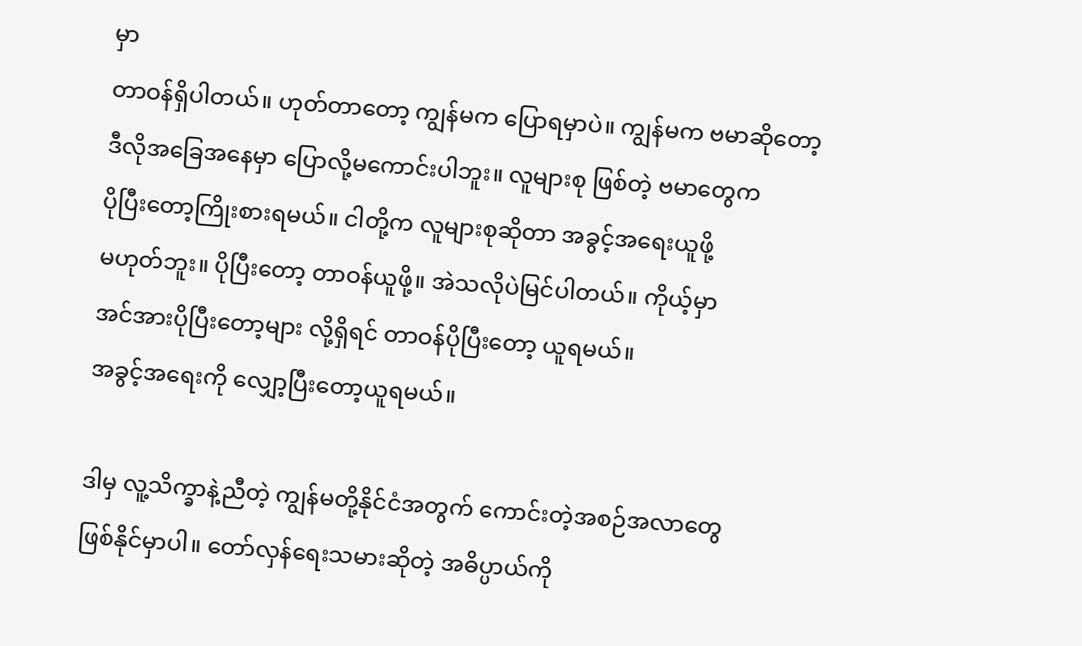မှာ
တာဝန်ရှိပါတယ်။ ဟုတ်တာတော့ ကျွန်မက ပြောရမှာပဲ။ ကျွန်မက ဗမာဆိုတော့
ဒီလိုအခြေအနေမှာ ပြောလို့မကောင်းပါဘူး။ လူများစု ဖြစ်တဲ့ ဗမာတွေက
ပိုပြီးတော့ကြိုးစားရမယ်။ ငါတို့က လူများစုဆိုတာ အခွင့်အရေးယူဖို့
မဟုတ်ဘူး။ ပိုပြီးတော့ တာဝန်ယူဖို့။ အဲသလိုပဲမြင်ပါတယ်။ ကိုယ့်မှာ
အင်အားပိုပြီးတော့များ လို့ရှိရင် တာဝန်ပိုပြီးတော့ ယူရမယ်။
အခွင့်အရေးကို လျှော့ပြီးတော့ယူရမယ်။

ဒါမှ လူ့သိက္ခာနဲ့ညီတဲ့ ကျွန်မတို့နိုင်ငံအတွက် ကောင်းတဲ့အစဉ်အလာတွေ
ဖြစ်နိုင်မှာပါ။ တော်လှန်ရေးသမားဆိုတဲ့ အဓိပ္ပာယ်ကို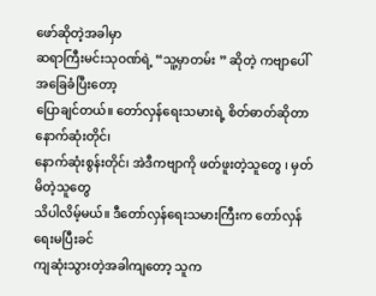ဖော်ဆိုတဲ့အခါမှာ
ဆရာကြီးမင်းသုဝဏ်ရဲ့ “သူ့မှာတမ်း ” ဆိုတဲ့ ကဗျာပေါ်အခြေခံပြီးတော့
ပြောချင်တယ်။ တော်လှန်ရေးသမားရဲ့ စိတ်ဓာတ်ဆိုတာ နောက်ဆုံးတိုင်၊
နောက်ဆုံးစွန်းတိုင်၊ အဲဒီကဗျာကို ဖတ်ဖူးတဲ့သူတွေ ၊ မှတ်မိတဲ့သူတွေ
သိပါလိမ့်မယ်။ ဒီတော်လှန်ရေးသမားကြီးက တော်လှန်ရေးမပြီးခင်
ကျဆုံးသွားတဲ့အခါကျတော့ သူက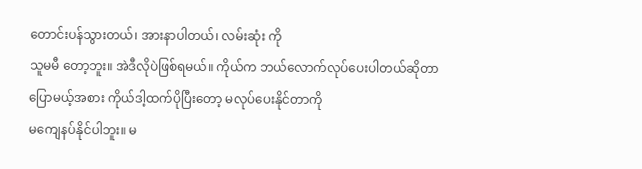တောင်းပန်သွားတယ်၊ အားနာပါတယ်၊ လမ်းဆုံး ကို
သူမမီ တော့ဘူး။ အဲဒီလိုပဲဖြစ်ရမယ်။ ကိုယ်က ဘယ်လောက်လုပ်ပေးပါတယ်ဆိုတာ
ပြောမယ့်အစား ကိုယ်ဒါ့ထက်ပိုပြီးတော့ မလုပ်ပေးနိုင်တာကို
မကျေနပ်နိုင်ပါဘူး။ မ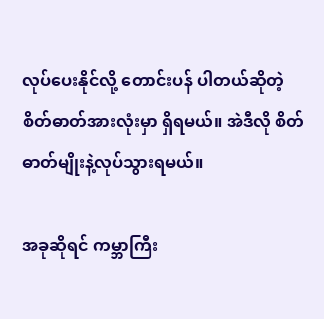လုပ်ပေးနိုင်လို့ တောင်းပန် ပါတယ်ဆိုတဲ့
စိတ်ဓာတ်အားလုံးမှာ ရှိရမယ်။ အဲဒီလို စိတ်ဓာတ်မျိုးနဲ့လုပ်သွားရမယ်။

အခုဆိုရင် ကမ္ဘာကြီး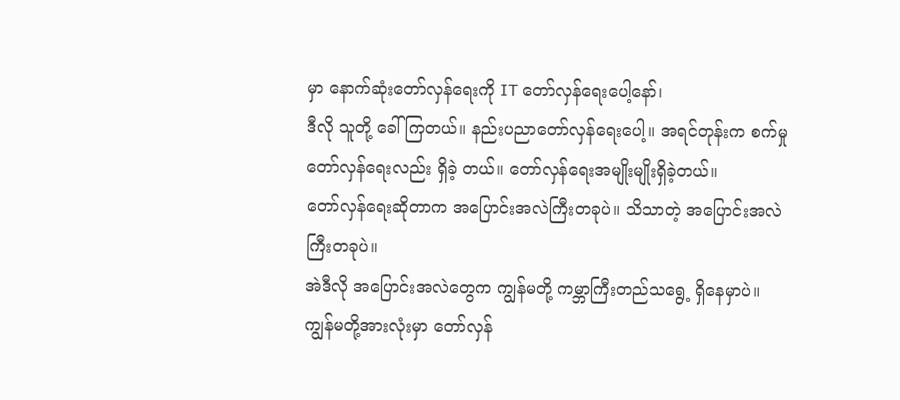မှာ နောက်ဆုံးတော်လှန်ရေးကို IT တော်လှန်ရေးပေါ့နော်၊
ဒီလို သူတို့ ခေါ်ကြတယ်။ နည်းပညာတော်လှန်ရေးပေါ့။ အရင်တုန်းက စက်မှု
တော်လှန်ရေးလည်း ရှိခဲ့ တယ်။ တော်လှန်ရေးအမျိုးမျိုးရှိခဲ့တယ်။
တော်လှန်ရေးဆိုတာက အပြောင်းအလဲကြီးတခုပဲ။ သိသာတဲ့ အပြောင်းအလဲကြီးတခုပဲ။
အဲဒီလို အပြောင်းအလဲတွေက ကျွန်မတို့ ကမ္ဘာကြီးတည်သရွေ့ ရှိနေမှာပဲ။
ကျွန်မတို့အားလုံးမှာ တော်လှန်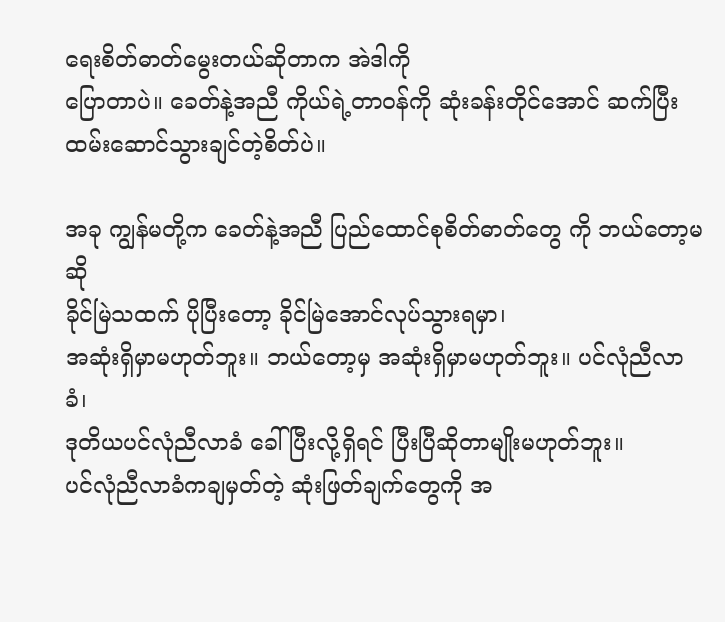ရေးစိတ်ဓာတ်မွေးတယ်ဆိုတာက အဲဒါကို
ပြောတာပဲ။ ခေတ်နဲ့အညီ ကိုယ်ရဲ့တာဝန်ကို ဆုံးခန်းတိုင်အောင် ဆက်ပြီး
ထမ်းဆောင်သွားချင်တဲ့စိတ်ပဲ။

အခု ကျွန်မတို့က ခေတ်နဲ့အညီ ပြည်ထောင်စုစိတ်ဓာတ်တွေ ကို ဘယ်တော့မဆို
ခိုင်မြဲသထက် ပိုပြီးတော့ ခိုင်မြဲအောင်လုပ်သွားရမှာ၊
အဆုံးရှိမှာမဟုတ်ဘူး။ ဘယ်တော့မှ အဆုံးရှိမှာမဟုတ်ဘူး။ ပင်လုံညီလာခံ၊
ဒုတိယပင်လုံညီလာခံ ခေါ်ပြီးလို့ရှိရင် ပြီးပြီဆိုတာမျိုးမဟုတ်ဘူး။
ပင်လုံညီလာခံကချမှတ်တဲ့ ဆုံးဖြတ်ချက်တွေကို အ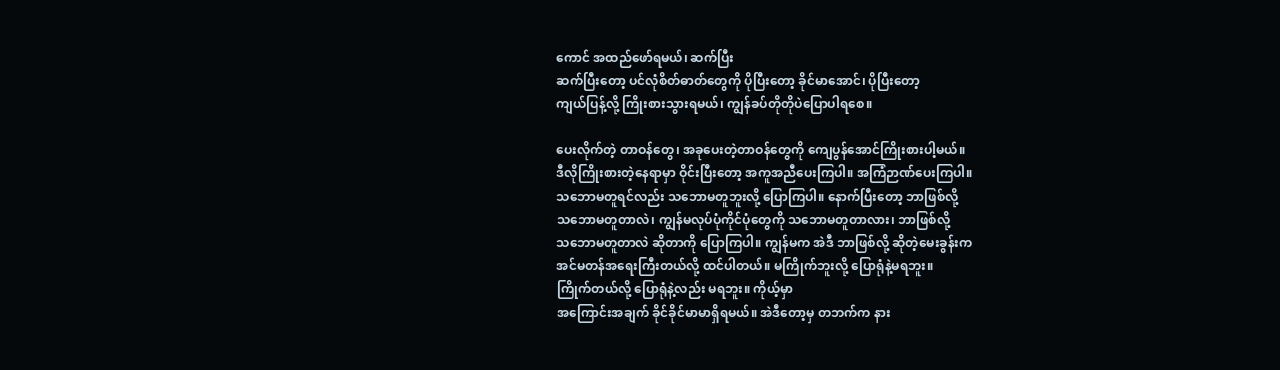ကောင် အထည်ဖော်ရမယ်၊ ဆက်ပြီး
ဆက်ပြီးတော့ ပင်လုံစိတ်ဓာတ်တွေကို ပိုပြီးတော့ ခိုင်မာအောင်၊ ပိုပြီးတော့
ကျယ်ပြန့်လို့ ကြိုးစားသွားရမယ်၊ ကျွန်ခပ်တိုတိုပဲပြောပါရစေ။

ပေးလိုက်တဲ့ တာဝန်တွေ၊ အခုပေးတဲ့တာဝန်တွေကို ကျေပွန်အောင်ကြိုးစားပါ့မယ်။
ဒီလိုကြိုးစားတဲ့နေရာမှာ ဝိုင်းပြီးတော့ အကူအညီပေးကြပါ။ အကြံဉာဏ်ပေးကြပါ။
သဘောမတူရင်လည်း သဘောမတူဘူးလို့ ပြောကြပါ။ နောက်ပြီးတော့ ဘာဖြစ်လို့
သဘောမတူတာလဲ၊ ကျွန်မလုပ်ပုံကိုင်ပုံတွေကို သဘောမတူတာလား၊ ဘာဖြစ်လို့
သဘောမတူတာလဲ ဆိုတာကို ပြောကြပါ။ ကျွန်မက အဲဒီ ဘာဖြစ်လို့ ဆိုတဲ့မေးခွန်းက
အင်မတန်အရေးကြီးတယ်လို့ ထင်ပါတယ်။ မကြိုက်ဘူးလို့ ပြောရုံနဲ့မရဘူး။
ကြိုက်တယ်လို့ ပြောရုံနဲ့လည်း မရဘူး။ ကိုယ့်မှာ
အကြောင်းအချက် ခိုင်ခိုင်မာမာရှိရမယ်။ အဲဒီတော့မှ တဘက်က နား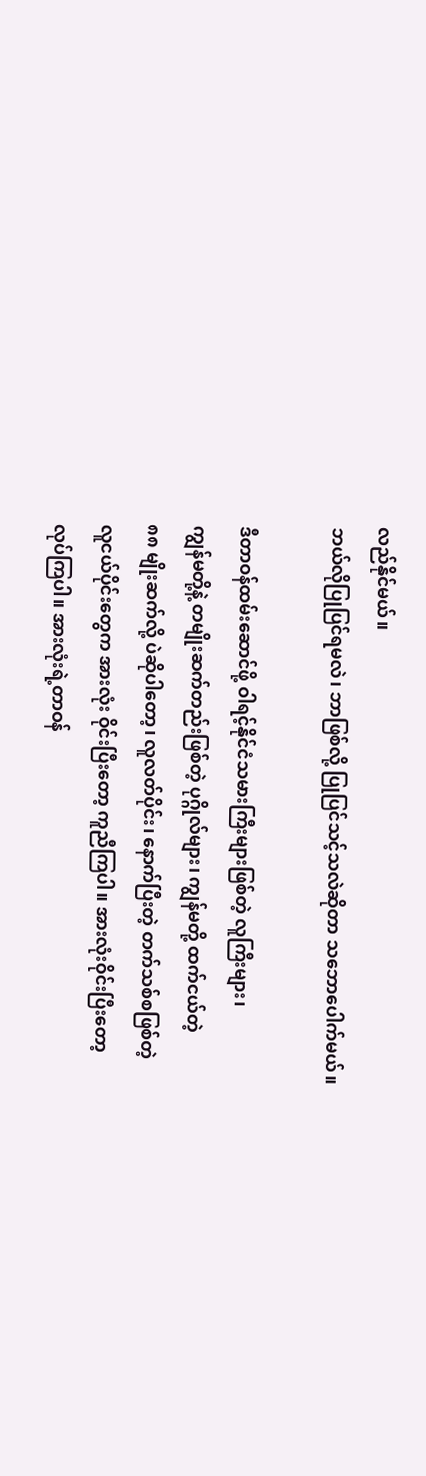လည်နိုင်မယ်။
ဘယ်လိုပြုပြင်ရမလဲ၊ ဘာဖြစ်လို့ ပြုပြင်သင့်သလဲဆိုတာ သဘောပေါက်မယ်။

ဒီတာဝန်ထမ်းဆောင်ဖို့ ဝါရင့်နိုင်ငံသမားကြီးများဖြစ်တဲ့ လူကြီးများ၊
ကျွန်မတို့နဲ့ တမျိုးဆက်တည်းဖြစ်တဲ့ ပုဂ္ဂိုလ်များ၊ ကျွန်မတို့ ထက်ငယ်တဲ့
၈၈ မျိုးဆက်လို့ ပဲဆိုပါတော့၊ လူလတ်ပိုင်း၊ နောက်ပြီးတဲ့ တက်သစ်စဖြစ်တဲ့
လူငယ်ပိုင်းတွေက အားလုံး ဝိုင်းပြီးတော့ ကူညီကြပါ။ အားလုံးဝိုင်းပြီးတော့
လုပ်ကြပါ။ အားလုံးရဲ့တာဝန်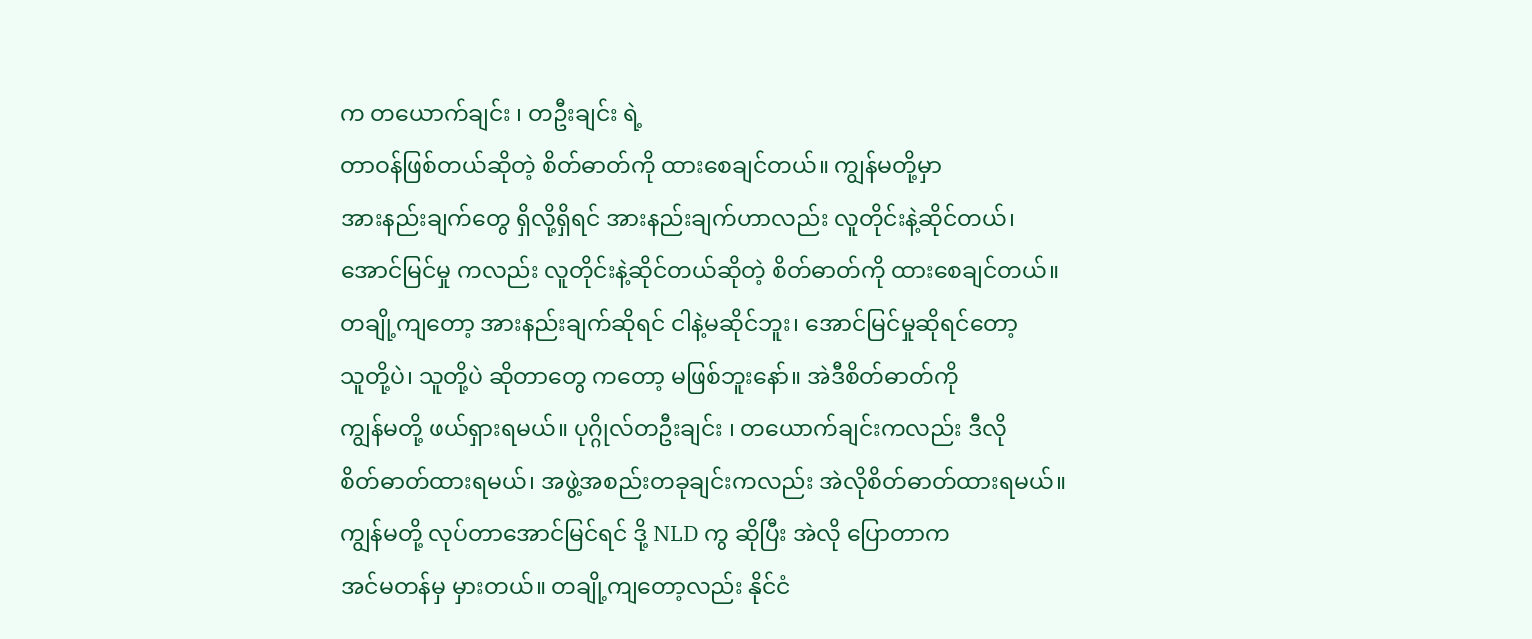က တယောက်ချင်း ၊ တဦးချင်း ရဲ့
တာဝန်ဖြစ်တယ်ဆိုတဲ့ စိတ်ဓာတ်ကို ထားစေချင်တယ်။ ကျွန်မတို့မှာ
အားနည်းချက်တွေ ရှိလို့ရှိရင် အားနည်းချက်ဟာလည်း လူတိုင်းနဲ့ဆိုင်တယ်၊
အောင်မြင်မှု ကလည်း လူတိုင်းနဲ့ဆိုင်တယ်ဆိုတဲ့ စိတ်ဓာတ်ကို ထားစေချင်တယ်။
တချို့ကျတော့ အားနည်းချက်ဆိုရင် ငါနဲ့မဆိုင်ဘူး၊ အောင်မြင်မှုဆိုရင်တော့
သူတို့ပဲ၊ သူတို့ပဲ ဆိုတာတွေ ကတော့ မဖြစ်ဘူးနော်။ အဲဒီစိတ်ဓာတ်ကို
ကျွန်မတို့ ဖယ်ရှားရမယ်။ ပုဂ္ဂိုလ်တဦးချင်း ၊ တယောက်ချင်းကလည်း ဒီလို
စိတ်ဓာတ်ထားရမယ်၊ အဖွဲ့အစည်းတခုချင်းကလည်း အဲလိုစိတ်ဓာတ်ထားရမယ်။
ကျွန်မတို့ လုပ်တာအောင်မြင်ရင် ဒို့ NLD ကွ ဆိုပြီး အဲလို ပြောတာက
အင်မတန်မှ မှားတယ်။ တချို့ကျတော့လည်း နိုင်ငံ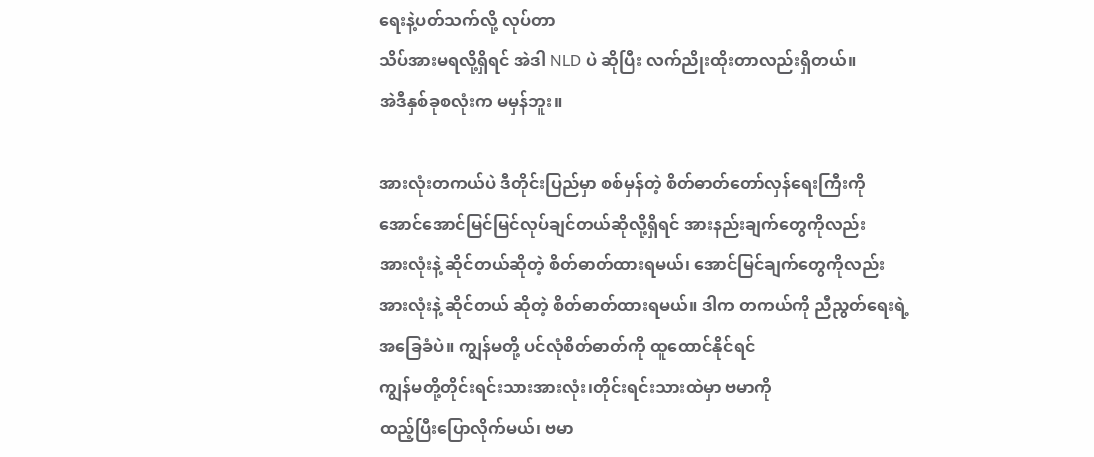ရေးနဲ့ပတ်သက်လို့ လုပ်တာ
သိပ်အားမရလို့ရှိရင် အဲဒါ NLD ပဲ ဆိုပြီး လက်ညိုးထိုးတာလည်းရှိတယ်။
အဲဒီနှစ်ခုစလုံးက မမှန်ဘူး။

အားလုံးတကယ်ပဲ ဒီတိုင်းပြည်မှာ စစ်မှန်တဲ့ စိတ်ဓာတ်တော်လှန်ရေးကြီးကို
အောင်အောင်မြင်မြင်လုပ်ချင်တယ်ဆိုလို့ရှိရင် အားနည်းချက်တွေကိုလည်း
အားလုံးနဲ့ ဆိုင်တယ်ဆိုတဲ့ စိတ်ဓာတ်ထားရမယ်၊ အောင်မြင်ချက်တွေကိုလည်း
အားလုံးနဲ့ ဆိုင်တယ် ဆိုတဲ့ စိတ်ဓာတ်ထားရမယ်။ ဒါက တကယ်ကို ညီညွတ်ရေးရဲ့
အခြေခံပဲ။ ကျွန်မတို့ ပင်လုံစိတ်ဓာတ်ကို ထူထောင်နိုင်ရင်
ကျွန်မတို့တိုင်းရင်းသားအားလုံး၊တိုင်းရင်းသားထဲမှာ ဗမာကို
ထည့်ပြီးပြောလိုက်မယ်၊ ဗမာ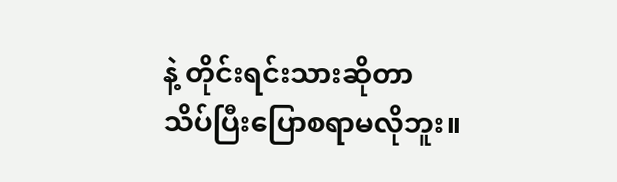နဲ့ တိုင်းရင်းသားဆိုတာ
သိပ်ပြီးပြောစရာမလိုဘူး။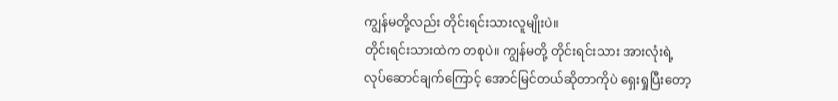ကျွန်မတို့လည်း တိုင်းရင်းသားလူမျိုးပဲ။
တိုင်းရင်းသားထဲက တစုပဲ။ ကျွန်မတို့ တိုင်းရင်းသား အားလုံးရဲ့
လုပ်ဆောင်ချက်ကြောင့် အောင်မြင်တယ်ဆိုတာကိုပဲ ရှေးရှုပြီးတော့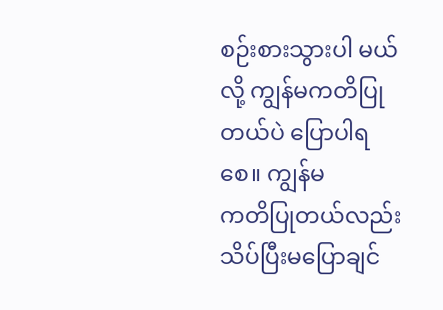စဉ်းစားသွားပါ မယ်လို့ ကျွန်မကတိပြုတယ်ပဲ ပြောပါရစေ။ ကျွန်မ
ကတိပြုတယ်လည်း သိပ်ပြီးမပြောချင်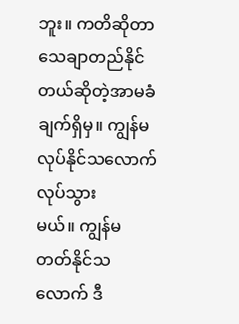ဘူး။ ကတိဆိုတာ
သေချာတည်နိုင်တယ်ဆိုတဲ့အာမခံချက်ရှိမှ။ ကျွန်မလုပ်နိုင်သလောက်လုပ်သွား
မယ်။ ကျွန်မ တတ်နိုင်သလောက် ဒီ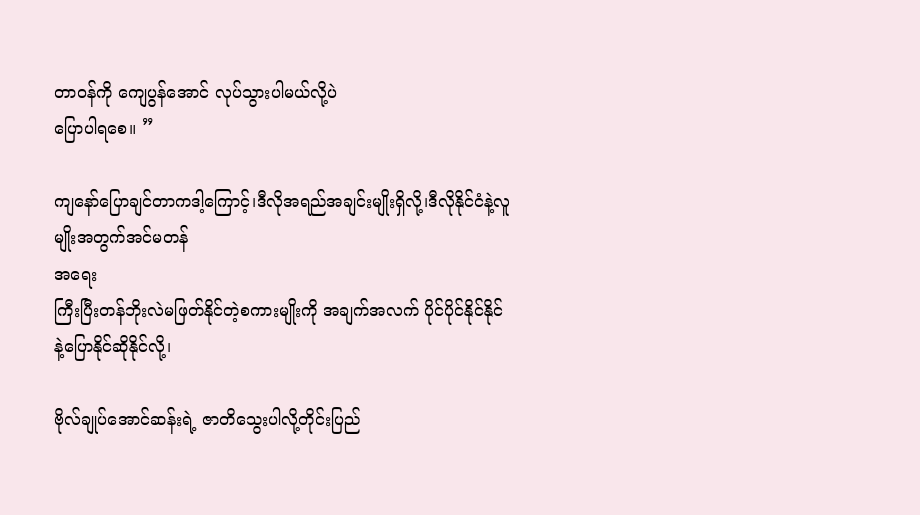တာဝန်ကို ကျေပွန်အောင် လုပ်သွားပါမယ်လို့ပဲ
ပြောပါရစေ။ ”

ကျနော်ပြောချင်တာကဒါ့ကြောင့်၊ဒီလိုအရည်အချင်းမျိုးရှိလို့၊ဒီလိုနိုင်ငံနဲ့လူမျိုးအတွက်အင်မတန်
အရေး
ကြီးပြီးတန်ဘိုးလဲမဖြတ်နိုင်တဲ့စကားမျိုးကို အချက်အလက် ပိုင်ပိုင်နိုင်နိုင်နဲ့ပြောနိုင်ဆိုနိုင်လို့၊

ဗိုလ်ချုပ်အောင်ဆန်းရဲ့ ဇာတိသွေးပါလို့တိုင်းပြည်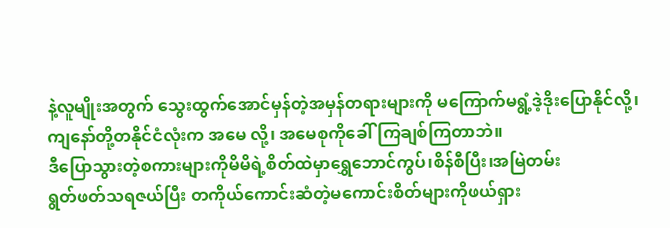နဲ့လူမျိုးအတွက် သွေးထွက်အောင်မှန်တဲ့အမှန်တရားများကို မကြောက်မရွံ့ဒဲ့ဒိုးပြောနိုင်လို့၊
ကျနော်တို့တနိုင်ငံလုံးက အမေ လို့၊ အမေစုကိုခေါ်ကြချစ်ကြတာဘဲ။
ဒီပြောသွားတဲ့စကားများကိုမိမိရဲ့စိတ်ထဲမှာရွှေဘောင်ကွပ်၊စိန်စီပြီး၊အမြဲတမ်း
ရွတ်ဖတ်သရဇယ်ပြီး တကိုယ်ကောင်းဆံတဲ့မကောင်းစိတ်များကိုဖယ်ရှား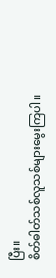ပြီး။
စိတ်ဓါတ်သစ်လူသစ်များမွေးကြပါ။